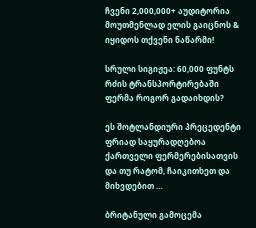ჩვენი 2,000,000+ აუდიტორია მოუთმენლად ელის გაიცნოს & იყიდოს თქვენი ნაწარმი!

სრული სიგიჟეა: 60,000 ფუნტს რძის ტრანსპორტირებაში ფერმა როგორ გადაიხდის?

ეს შოტლანდიური პრეცედენტი ფრიად საყურადღებოა ქართველი ფერმერებისათვის და თუ რატომ, ჩაიკითხეთ და მიხვდებით …

ბრიტანული გამოცემა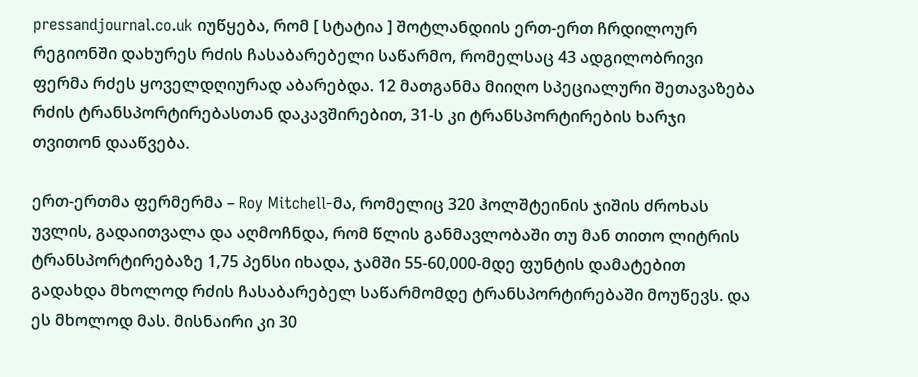pressandjournal.co.uk იუწყება, რომ [ სტატია ] შოტლანდიის ერთ-ერთ ჩრდილოურ რეგიონში დახურეს რძის ჩასაბარებელი საწარმო, რომელსაც 43 ადგილობრივი ფერმა რძეს ყოველდღიურად აბარებდა. 12 მათგანმა მიიღო სპეციალური შეთავაზება რძის ტრანსპორტირებასთან დაკავშირებით, 31-ს კი ტრანსპორტირების ხარჯი თვითონ დააწვება.

ერთ-ერთმა ფერმერმა – Roy Mitchell-მა, რომელიც 320 ჰოლშტეინის ჯიშის ძროხას უვლის, გადაითვალა და აღმოჩნდა, რომ წლის განმავლობაში თუ მან თითო ლიტრის ტრანსპორტირებაზე 1,75 პენსი იხადა, ჯამში 55-60,000-მდე ფუნტის დამატებით გადახდა მხოლოდ რძის ჩასაბარებელ საწარმომდე ტრანსპორტირებაში მოუწევს. და ეს მხოლოდ მას. მისნაირი კი 30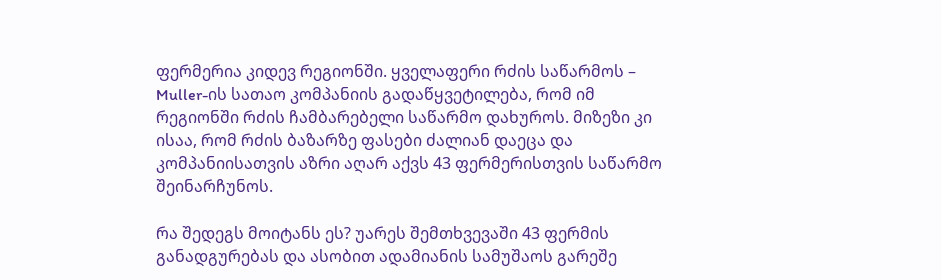ფერმერია კიდევ რეგიონში. ყველაფერი რძის საწარმოს – Muller-ის სათაო კომპანიის გადაწყვეტილება, რომ იმ რეგიონში რძის ჩამბარებელი საწარმო დახუროს. მიზეზი კი ისაა, რომ რძის ბაზარზე ფასები ძალიან დაეცა და კომპანიისათვის აზრი აღარ აქვს 43 ფერმერისთვის საწარმო შეინარჩუნოს.

რა შედეგს მოიტანს ეს? უარეს შემთხვევაში 43 ფერმის განადგურებას და ასობით ადამიანის სამუშაოს გარეშე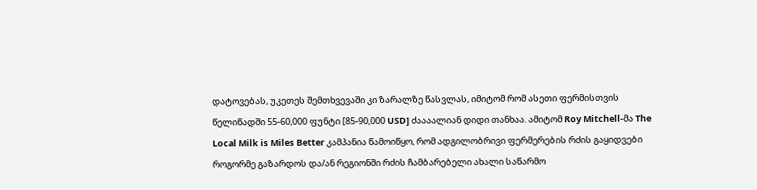დატოვებას, უკეთეს შემთხვევაში კი ზარალზე წასვლას, იმიტომ რომ ასეთი ფერმისთვის წელიწადში 55-60,000 ფუნტი [85-90,000 USD] ძაააალიან დიდი თანხაა. ამიტომ Roy Mitchell-მა The Local Milk is Miles Better კამპანია წამოიწყო, რომ ადგილობრივი ფერმერების რძის გაყიდვები როგორმე გაზარდოს და/ან რეგიონში რძის ჩამბარებელი ახალი საწარმო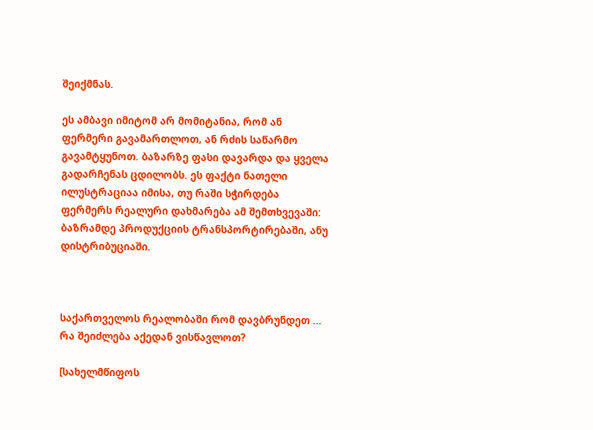შეიქმნას.

ეს ამბავი იმიტომ არ მომიტანია, რომ ან ფერმერი გავამართლოთ, ან რძის საწარმო გავამტყუნოთ. ბაზარზე ფასი დავარდა და ყველა გადარჩენას ცდილობს. ეს ფაქტი ნათელი ილუსტრაციაა იმისა, თუ რაში სჭირდება ფერმერს რეალური დახმარება ამ შემთხვევაში: ბაზრამდე პროდუქციის ტრანსპორტირებაში, ანუ დისტრიბუციაში.



საქართველოს რეალობაში რომ დავბრუნდეთ … რა შეიძლება აქედან ვისწავლოთ?

[სახელმწიფოს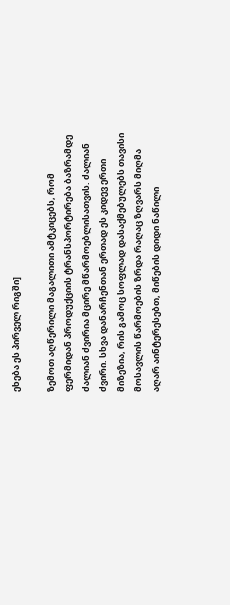ეხება ეს პირველ რიგში]

ზემოთ აღწერილი მაგალითი ამტკიცებს, რომ ფერმიდან პროდუქციის ტრანსპორტირება ბაზრამდე ძალიან ძვირია მცირე მწარმოებლისათვის. ძალიან ძვირი. სხვა დანარჩენთან ერთად ეს კიდევ ერთი მიზეზია, რის გამოც სოფლად დასაქმებულებს თავისი მოსავლის წარმოების ზრდა რაღაც ზღვარს მიღმა აღარ აინტერესებთ, მიწების დიდი ნაწილი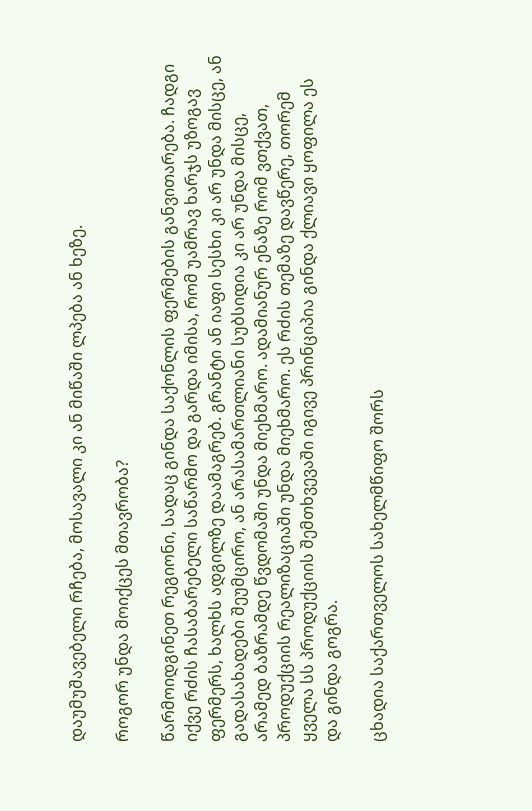დაუმუშავებელი რჩება, მოსავალი კი ან მიწაში ლპება ან ხეზე.

როგორ უნდა მოიქცეს მთავრობა?

წარმოიდგინეთ რეგიონი, სადაც გინდა საქონლის ფერმების განვითარება. ჩადგი იქვე რძის ჩასაბარებელი საწარმო და გარდა იმისა, რომ უამრავ ხარჯს უზოგავ ფერმერს, ხალხს ადგილზე დაამაგრებ. გრანტი ან იაფი სესხი კი არ უნდა მისცე, ან გადასახადები შეუმცირო, ან არასამართლიანი სუბსიდია კი არ უნდა მისცე, არამედ ბაზრამდე წვდომაში უნდა მიეხმარო. ადამიანურ ენაზე რომ ვთქვათ, პროდუქციის რეალიზაციაში უნდა მიეხმარო. ეს რძის თემაზე დავწერე, თორემ ყველა სს პროდუქციის შემთხვევაში იგივე პრინციპია გინდა ქლიავი ყოფილა ეს და გინდა გოგრა.

ცხადია საქართველოს სახელმწიფო შორს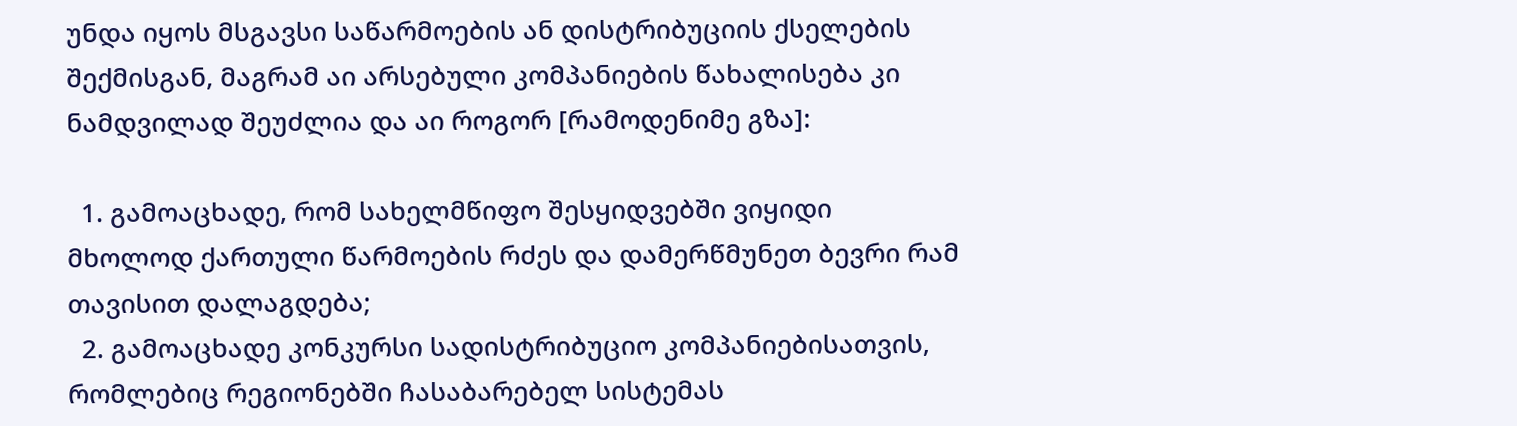უნდა იყოს მსგავსი საწარმოების ან დისტრიბუციის ქსელების შექმისგან, მაგრამ აი არსებული კომპანიების წახალისება კი ნამდვილად შეუძლია და აი როგორ [რამოდენიმე გზა]:

  1. გამოაცხადე, რომ სახელმწიფო შესყიდვებში ვიყიდი მხოლოდ ქართული წარმოების რძეს და დამერწმუნეთ ბევრი რამ თავისით დალაგდება;
  2. გამოაცხადე კონკურსი სადისტრიბუციო კომპანიებისათვის, რომლებიც რეგიონებში ჩასაბარებელ სისტემას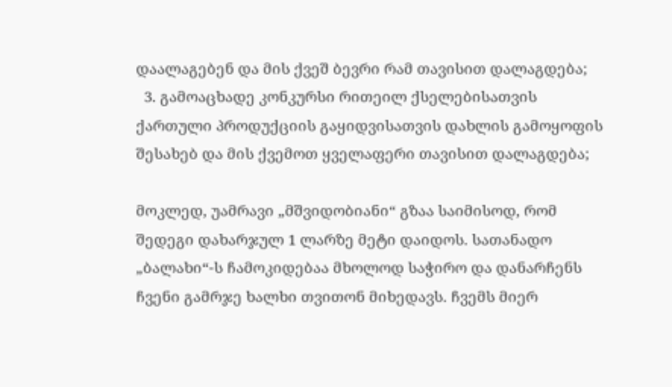დაალაგებენ და მის ქვეშ ბევრი რამ თავისით დალაგდება;
  3. გამოაცხადე კონკურსი რითეილ ქსელებისათვის ქართული პროდუქციის გაყიდვისათვის დახლის გამოყოფის შესახებ და მის ქვემოთ ყველაფერი თავისით დალაგდება;

მოკლედ, უამრავი „მშვიდობიანი“ გზაა საიმისოდ, რომ შედეგი დახარჯულ 1 ლარზე მეტი დაიდოს. სათანადო „ბალახი“-ს ჩამოკიდებაა მხოლოდ საჭირო და დანარჩენს ჩვენი გამრჯე ხალხი თვითონ მიხედავს. ჩვემს მიერ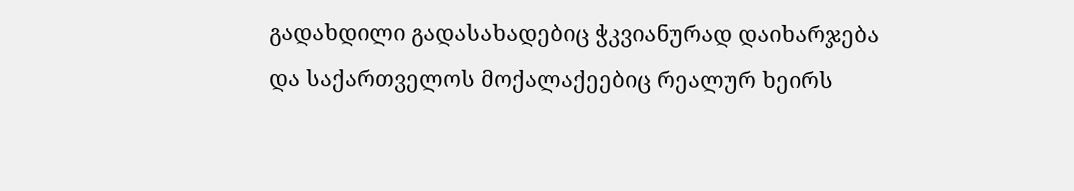გადახდილი გადასახადებიც ჭკვიანურად დაიხარჯება და საქართველოს მოქალაქეებიც რეალურ ხეირს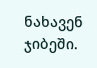ნახავენ ჯიბეში.